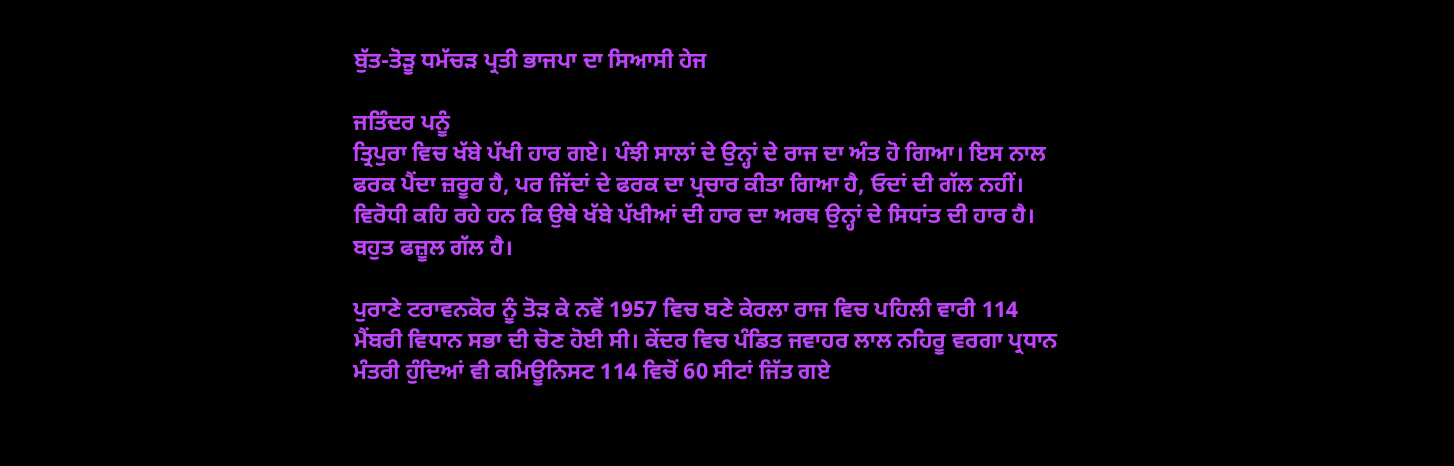ਬੁੱਤ-ਤੋੜੂ ਧਮੱਚੜ ਪ੍ਰਤੀ ਭਾਜਪਾ ਦਾ ਸਿਆਸੀ ਹੇਜ

ਜਤਿੰਦਰ ਪਨੂੰ
ਤ੍ਰਿਪੁਰਾ ਵਿਚ ਖੱਬੇ ਪੱਖੀ ਹਾਰ ਗਏ। ਪੰਝੀ ਸਾਲਾਂ ਦੇ ਉਨ੍ਹਾਂ ਦੇ ਰਾਜ ਦਾ ਅੰਤ ਹੋ ਗਿਆ। ਇਸ ਨਾਲ ਫਰਕ ਪੈਂਦਾ ਜ਼ਰੂਰ ਹੈ, ਪਰ ਜਿੱਦਾਂ ਦੇ ਫਰਕ ਦਾ ਪ੍ਰਚਾਰ ਕੀਤਾ ਗਿਆ ਹੈ, ਓਦਾਂ ਦੀ ਗੱਲ ਨਹੀਂ। ਵਿਰੋਧੀ ਕਹਿ ਰਹੇ ਹਨ ਕਿ ਉਥੇ ਖੱਬੇ ਪੱਖੀਆਂ ਦੀ ਹਾਰ ਦਾ ਅਰਥ ਉਨ੍ਹਾਂ ਦੇ ਸਿਧਾਂਤ ਦੀ ਹਾਰ ਹੈ। ਬਹੁਤ ਫਜ਼ੂਲ ਗੱਲ ਹੈ।

ਪੁਰਾਣੇ ਟਰਾਵਨਕੋਰ ਨੂੰ ਤੋੜ ਕੇ ਨਵੇਂ 1957 ਵਿਚ ਬਣੇ ਕੇਰਲਾ ਰਾਜ ਵਿਚ ਪਹਿਲੀ ਵਾਰੀ 114 ਮੈਂਬਰੀ ਵਿਧਾਨ ਸਭਾ ਦੀ ਚੋਣ ਹੋਈ ਸੀ। ਕੇਂਦਰ ਵਿਚ ਪੰਡਿਤ ਜਵਾਹਰ ਲਾਲ ਨਹਿਰੂ ਵਰਗਾ ਪ੍ਰਧਾਨ ਮੰਤਰੀ ਹੁੰਦਿਆਂ ਵੀ ਕਮਿਊਨਿਸਟ 114 ਵਿਚੋਂ 60 ਸੀਟਾਂ ਜਿੱਤ ਗਏ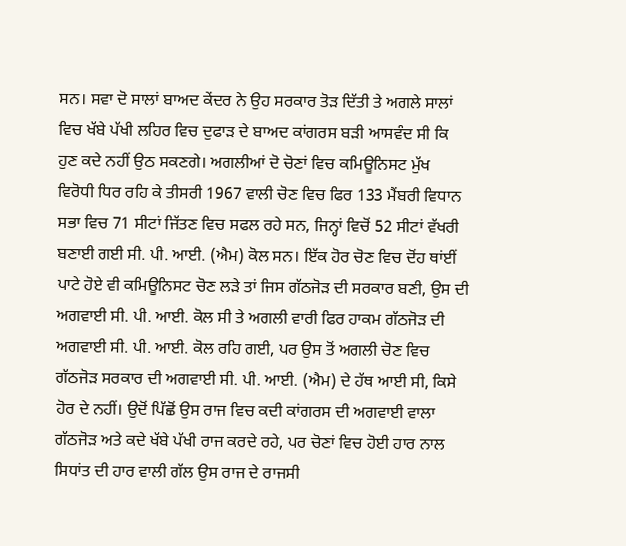ਸਨ। ਸਵਾ ਦੋ ਸਾਲਾਂ ਬਾਅਦ ਕੇਂਦਰ ਨੇ ਉਹ ਸਰਕਾਰ ਤੋੜ ਦਿੱਤੀ ਤੇ ਅਗਲੇ ਸਾਲਾਂ ਵਿਚ ਖੱਬੇ ਪੱਖੀ ਲਹਿਰ ਵਿਚ ਦੁਫਾੜ ਦੇ ਬਾਅਦ ਕਾਂਗਰਸ ਬੜੀ ਆਸਵੰਦ ਸੀ ਕਿ ਹੁਣ ਕਦੇ ਨਹੀਂ ਉਠ ਸਕਣਗੇ। ਅਗਲੀਆਂ ਦੋ ਚੋਣਾਂ ਵਿਚ ਕਮਿਊਨਿਸਟ ਮੁੱਖ ਵਿਰੋਧੀ ਧਿਰ ਰਹਿ ਕੇ ਤੀਸਰੀ 1967 ਵਾਲੀ ਚੋਣ ਵਿਚ ਫਿਰ 133 ਮੈਂਬਰੀ ਵਿਧਾਨ ਸਭਾ ਵਿਚ 71 ਸੀਟਾਂ ਜਿੱਤਣ ਵਿਚ ਸਫਲ ਰਹੇ ਸਨ, ਜਿਨ੍ਹਾਂ ਵਿਚੋਂ 52 ਸੀਟਾਂ ਵੱਖਰੀ ਬਣਾਈ ਗਈ ਸੀ. ਪੀ. ਆਈ. (ਐਮ) ਕੋਲ ਸਨ। ਇੱਕ ਹੋਰ ਚੋਣ ਵਿਚ ਦੋਂਹ ਥਾਂਈਂ ਪਾਟੇ ਹੋਏ ਵੀ ਕਮਿਊਨਿਸਟ ਚੋਣ ਲੜੇ ਤਾਂ ਜਿਸ ਗੱਠਜੋੜ ਦੀ ਸਰਕਾਰ ਬਣੀ, ਉਸ ਦੀ ਅਗਵਾਈ ਸੀ. ਪੀ. ਆਈ. ਕੋਲ ਸੀ ਤੇ ਅਗਲੀ ਵਾਰੀ ਫਿਰ ਹਾਕਮ ਗੱਠਜੋੜ ਦੀ ਅਗਵਾਈ ਸੀ. ਪੀ. ਆਈ. ਕੋਲ ਰਹਿ ਗਈ, ਪਰ ਉਸ ਤੋਂ ਅਗਲੀ ਚੋਣ ਵਿਚ ਗੱਠਜੋੜ ਸਰਕਾਰ ਦੀ ਅਗਵਾਈ ਸੀ. ਪੀ. ਆਈ. (ਐਮ) ਦੇ ਹੱਥ ਆਈ ਸੀ, ਕਿਸੇ ਹੋਰ ਦੇ ਨਹੀਂ। ਉਦੋਂ ਪਿੱਛੋਂ ਉਸ ਰਾਜ ਵਿਚ ਕਦੀ ਕਾਂਗਰਸ ਦੀ ਅਗਵਾਈ ਵਾਲਾ ਗੱਠਜੋੜ ਅਤੇ ਕਦੇ ਖੱਬੇ ਪੱਖੀ ਰਾਜ ਕਰਦੇ ਰਹੇ, ਪਰ ਚੋਣਾਂ ਵਿਚ ਹੋਈ ਹਾਰ ਨਾਲ ਸਿਧਾਂਤ ਦੀ ਹਾਰ ਵਾਲੀ ਗੱਲ ਉਸ ਰਾਜ ਦੇ ਰਾਜਸੀ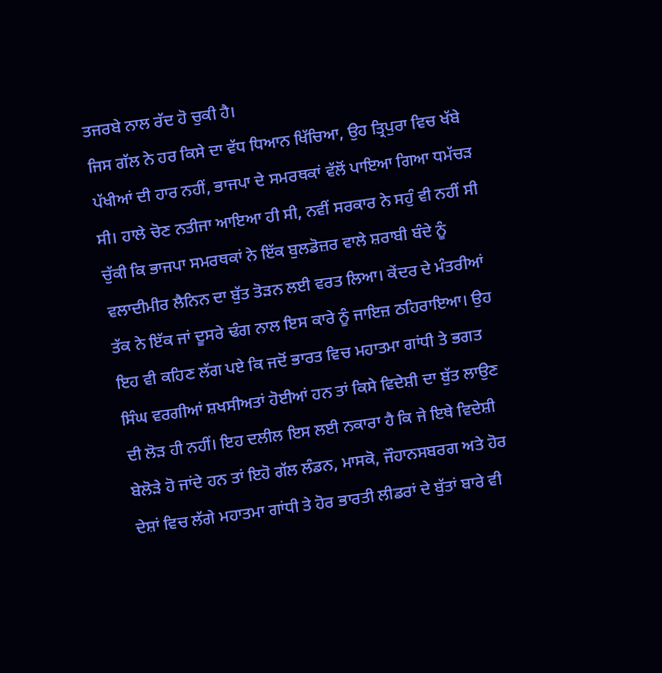ਤਜਰਬੇ ਨਾਲ ਰੱਦ ਹੋ ਚੁਕੀ ਹੈ।
ਜਿਸ ਗੱਲ ਨੇ ਹਰ ਕਿਸੇ ਦਾ ਵੱਧ ਧਿਆਨ ਖਿੱਚਿਆ, ਉਹ ਤ੍ਰਿਪੁਰਾ ਵਿਚ ਖੱਬੇ ਪੱਖੀਆਂ ਦੀ ਹਾਰ ਨਹੀਂ, ਭਾਜਪਾ ਦੇ ਸਮਰਥਕਾਂ ਵੱਲੋਂ ਪਾਇਆ ਗਿਆ ਧਮੱਚੜ ਸੀ। ਹਾਲੇ ਚੋਣ ਨਤੀਜਾ ਆਇਆ ਹੀ ਸੀ, ਨਵੀਂ ਸਰਕਾਰ ਨੇ ਸਹੁੰ ਵੀ ਨਹੀਂ ਸੀ ਚੁੱਕੀ ਕਿ ਭਾਜਪਾ ਸਮਰਥਕਾਂ ਨੇ ਇੱਕ ਬੁਲਡੋਜ਼ਰ ਵਾਲੇ ਸ਼ਰਾਬੀ ਬੰਦੇ ਨੂੰ ਵਲਾਦੀਮੀਰ ਲੈਨਿਨ ਦਾ ਬੁੱਤ ਤੋੜਨ ਲਈ ਵਰਤ ਲਿਆ। ਕੇਂਦਰ ਦੇ ਮੰਤਰੀਆਂ ਤੱਕ ਨੇ ਇੱਕ ਜਾਂ ਦੂਸਰੇ ਢੰਗ ਨਾਲ ਇਸ ਕਾਰੇ ਨੂੰ ਜਾਇਜ਼ ਠਹਿਰਾਇਆ। ਉਹ ਇਹ ਵੀ ਕਹਿਣ ਲੱਗ ਪਏ ਕਿ ਜਦੋਂ ਭਾਰਤ ਵਿਚ ਮਹਾਤਮਾ ਗਾਂਧੀ ਤੇ ਭਗਤ ਸਿੰਘ ਵਰਗੀਆਂ ਸ਼ਖਸੀਅਤਾਂ ਹੋਈਆਂ ਹਨ ਤਾਂ ਕਿਸੇ ਵਿਦੇਸ਼ੀ ਦਾ ਬੁੱਤ ਲਾਉਣ ਦੀ ਲੋੜ ਹੀ ਨਹੀਂ। ਇਹ ਦਲੀਲ ਇਸ ਲਈ ਨਕਾਰਾ ਹੈ ਕਿ ਜੇ ਇਥੇ ਵਿਦੇਸ਼ੀ ਬੇਲੋੜੇ ਹੋ ਜਾਂਦੇ ਹਨ ਤਾਂ ਇਹੋ ਗੱਲ ਲੰਡਨ, ਮਾਸਕੋ, ਜੌਹਾਨਸਬਰਗ ਅਤੇ ਹੋਰ ਦੇਸ਼ਾਂ ਵਿਚ ਲੱਗੇ ਮਹਾਤਮਾ ਗਾਂਧੀ ਤੇ ਹੋਰ ਭਾਰਤੀ ਲੀਡਰਾਂ ਦੇ ਬੁੱਤਾਂ ਬਾਰੇ ਵੀ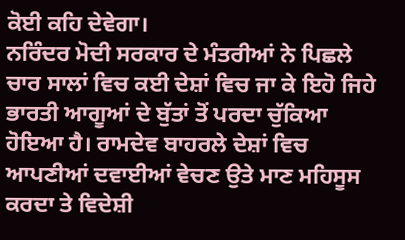ਕੋਈ ਕਹਿ ਦੇਵੇਗਾ।
ਨਰਿੰਦਰ ਮੋਦੀ ਸਰਕਾਰ ਦੇ ਮੰਤਰੀਆਂ ਨੇ ਪਿਛਲੇ ਚਾਰ ਸਾਲਾਂ ਵਿਚ ਕਈ ਦੇਸ਼ਾਂ ਵਿਚ ਜਾ ਕੇ ਇਹੋ ਜਿਹੇ ਭਾਰਤੀ ਆਗੂਆਂ ਦੇ ਬੁੱਤਾਂ ਤੋਂ ਪਰਦਾ ਚੁੱਕਿਆ ਹੋਇਆ ਹੈ। ਰਾਮਦੇਵ ਬਾਹਰਲੇ ਦੇਸ਼ਾਂ ਵਿਚ ਆਪਣੀਆਂ ਦਵਾਈਆਂ ਵੇਚਣ ਉਤੇ ਮਾਣ ਮਹਿਸੂਸ ਕਰਦਾ ਤੇ ਵਿਦੇਸ਼ੀ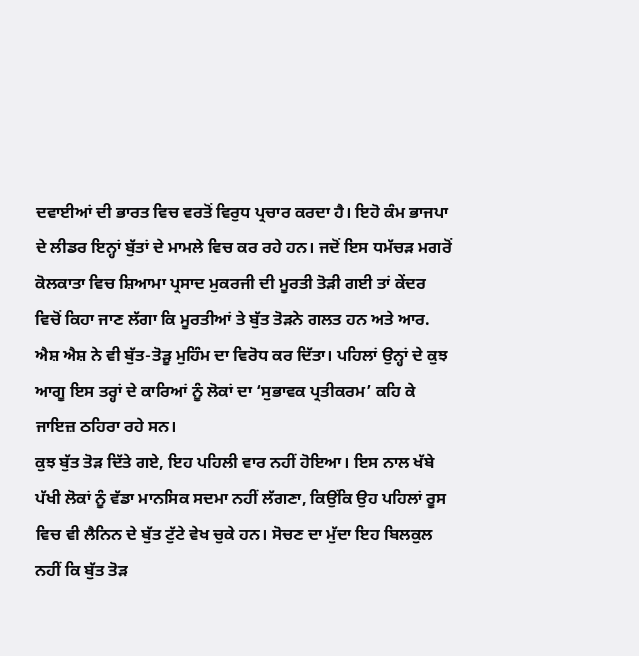ਦਵਾਈਆਂ ਦੀ ਭਾਰਤ ਵਿਚ ਵਰਤੋਂ ਵਿਰੁਧ ਪ੍ਰਚਾਰ ਕਰਦਾ ਹੈ। ਇਹੋ ਕੰਮ ਭਾਜਪਾ ਦੇ ਲੀਡਰ ਇਨ੍ਹਾਂ ਬੁੱਤਾਂ ਦੇ ਮਾਮਲੇ ਵਿਚ ਕਰ ਰਹੇ ਹਨ। ਜਦੋਂ ਇਸ ਧਮੱਚੜ ਮਗਰੋਂ ਕੋਲਕਾਤਾ ਵਿਚ ਸ਼ਿਆਮਾ ਪ੍ਰਸਾਦ ਮੁਕਰਜੀ ਦੀ ਮੂਰਤੀ ਤੋੜੀ ਗਈ ਤਾਂ ਕੇਂਦਰ ਵਿਚੋਂ ਕਿਹਾ ਜਾਣ ਲੱਗਾ ਕਿ ਮੂਰਤੀਆਂ ਤੇ ਬੁੱਤ ਤੋੜਨੇ ਗਲਤ ਹਨ ਅਤੇ ਆਰ. ਐਸ਼ ਐਸ਼ ਨੇ ਵੀ ਬੁੱਤ-ਤੋੜੂ ਮੁਹਿੰਮ ਦਾ ਵਿਰੋਧ ਕਰ ਦਿੱਤਾ। ਪਹਿਲਾਂ ਉਨ੍ਹਾਂ ਦੇ ਕੁਝ ਆਗੂ ਇਸ ਤਰ੍ਹਾਂ ਦੇ ਕਾਰਿਆਂ ਨੂੰ ਲੋਕਾਂ ਦਾ ‘ਸੁਭਾਵਕ ਪ੍ਰਤੀਕਰਮ’ ਕਹਿ ਕੇ ਜਾਇਜ਼ ਠਹਿਰਾ ਰਹੇ ਸਨ।
ਕੁਝ ਬੁੱਤ ਤੋੜ ਦਿੱਤੇ ਗਏ, ਇਹ ਪਹਿਲੀ ਵਾਰ ਨਹੀਂ ਹੋਇਆ। ਇਸ ਨਾਲ ਖੱਬੇ ਪੱਖੀ ਲੋਕਾਂ ਨੂੰ ਵੱਡਾ ਮਾਨਸਿਕ ਸਦਮਾ ਨਹੀਂ ਲੱਗਣਾ, ਕਿਉਂਕਿ ਉਹ ਪਹਿਲਾਂ ਰੂਸ ਵਿਚ ਵੀ ਲੈਨਿਨ ਦੇ ਬੁੱਤ ਟੁੱਟੇ ਵੇਖ ਚੁਕੇ ਹਨ। ਸੋਚਣ ਦਾ ਮੁੱਦਾ ਇਹ ਬਿਲਕੁਲ ਨਹੀਂ ਕਿ ਬੁੱਤ ਤੋੜ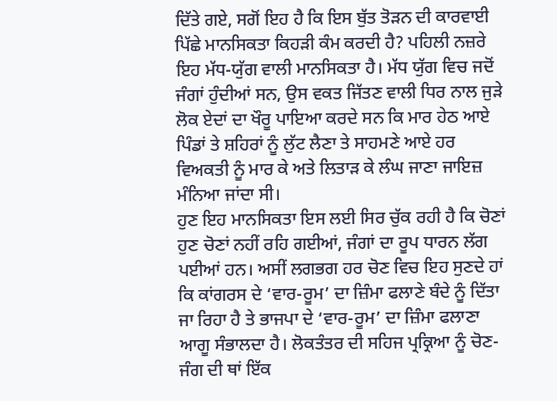ਦਿੱਤੇ ਗਏ, ਸਗੋਂ ਇਹ ਹੈ ਕਿ ਇਸ ਬੁੱਤ ਤੋੜਨ ਦੀ ਕਾਰਵਾਈ ਪਿੱਛੇ ਮਾਨਸਿਕਤਾ ਕਿਹੜੀ ਕੰਮ ਕਰਦੀ ਹੈ? ਪਹਿਲੀ ਨਜ਼ਰੇ ਇਹ ਮੱਧ-ਯੁੱਗ ਵਾਲੀ ਮਾਨਸਿਕਤਾ ਹੈ। ਮੱਧ ਯੁੱਗ ਵਿਚ ਜਦੋਂ ਜੰਗਾਂ ਹੁੰਦੀਆਂ ਸਨ, ਉਸ ਵਕਤ ਜਿੱਤਣ ਵਾਲੀ ਧਿਰ ਨਾਲ ਜੁੜੇ ਲੋਕ ਏਦਾਂ ਦਾ ਖੌਰੂ ਪਾਇਆ ਕਰਦੇ ਸਨ ਕਿ ਮਾਰ ਹੇਠ ਆਏ ਪਿੰਡਾਂ ਤੇ ਸ਼ਹਿਰਾਂ ਨੂੰ ਲੁੱਟ ਲੈਣਾ ਤੇ ਸਾਹਮਣੇ ਆਏ ਹਰ ਵਿਅਕਤੀ ਨੂੰ ਮਾਰ ਕੇ ਅਤੇ ਲਿਤਾੜ ਕੇ ਲੰਘ ਜਾਣਾ ਜਾਇਜ਼ ਮੰਨਿਆ ਜਾਂਦਾ ਸੀ।
ਹੁਣ ਇਹ ਮਾਨਸਿਕਤਾ ਇਸ ਲਈ ਸਿਰ ਚੁੱਕ ਰਹੀ ਹੈ ਕਿ ਚੋਣਾਂ ਹੁਣ ਚੋਣਾਂ ਨਹੀਂ ਰਹਿ ਗਈਆਂ, ਜੰਗਾਂ ਦਾ ਰੂਪ ਧਾਰਨ ਲੱਗ ਪਈਆਂ ਹਨ। ਅਸੀਂ ਲਗਭਗ ਹਰ ਚੋਣ ਵਿਚ ਇਹ ਸੁਣਦੇ ਹਾਂ ਕਿ ਕਾਂਗਰਸ ਦੇ ‘ਵਾਰ-ਰੂਮ’ ਦਾ ਜ਼ਿੰਮਾ ਫਲਾਣੇ ਬੰਦੇ ਨੂੰ ਦਿੱਤਾ ਜਾ ਰਿਹਾ ਹੈ ਤੇ ਭਾਜਪਾ ਦੇ ‘ਵਾਰ-ਰੂਮ’ ਦਾ ਜ਼ਿੰਮਾ ਫਲਾਣਾ ਆਗੂ ਸੰਭਾਲਦਾ ਹੈ। ਲੋਕਤੰਤਰ ਦੀ ਸਹਿਜ ਪ੍ਰਕ੍ਰਿਆ ਨੂੰ ਚੋਣ-ਜੰਗ ਦੀ ਥਾਂ ਇੱਕ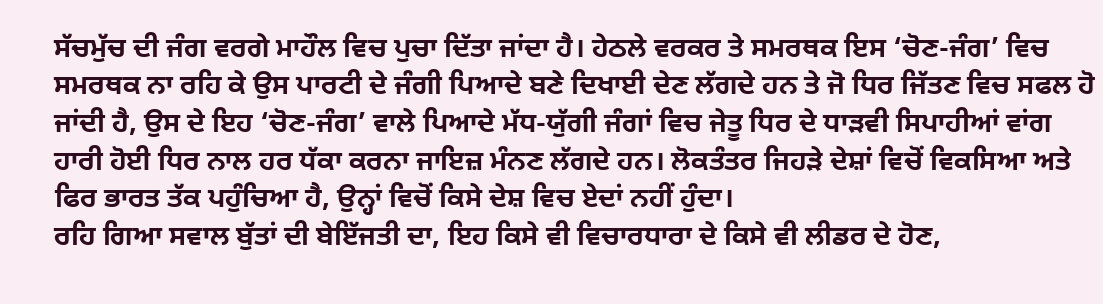ਸੱਚਮੁੱਚ ਦੀ ਜੰਗ ਵਰਗੇ ਮਾਹੌਲ ਵਿਚ ਪੁਚਾ ਦਿੱਤਾ ਜਾਂਦਾ ਹੈ। ਹੇਠਲੇ ਵਰਕਰ ਤੇ ਸਮਰਥਕ ਇਸ ‘ਚੋਣ-ਜੰਗ’ ਵਿਚ ਸਮਰਥਕ ਨਾ ਰਹਿ ਕੇ ਉਸ ਪਾਰਟੀ ਦੇ ਜੰਗੀ ਪਿਆਦੇ ਬਣੇ ਦਿਖਾਈ ਦੇਣ ਲੱਗਦੇ ਹਨ ਤੇ ਜੋ ਧਿਰ ਜਿੱਤਣ ਵਿਚ ਸਫਲ ਹੋ ਜਾਂਦੀ ਹੈ, ਉਸ ਦੇ ਇਹ ‘ਚੋਣ-ਜੰਗ’ ਵਾਲੇ ਪਿਆਦੇ ਮੱਧ-ਯੁੱਗੀ ਜੰਗਾਂ ਵਿਚ ਜੇਤੂ ਧਿਰ ਦੇ ਧਾੜਵੀ ਸਿਪਾਹੀਆਂ ਵਾਂਗ ਹਾਰੀ ਹੋਈ ਧਿਰ ਨਾਲ ਹਰ ਧੱਕਾ ਕਰਨਾ ਜਾਇਜ਼ ਮੰਨਣ ਲੱਗਦੇ ਹਨ। ਲੋਕਤੰਤਰ ਜਿਹੜੇ ਦੇਸ਼ਾਂ ਵਿਚੋਂ ਵਿਕਸਿਆ ਅਤੇ ਫਿਰ ਭਾਰਤ ਤੱਕ ਪਹੁੰਚਿਆ ਹੈ, ਉਨ੍ਹਾਂ ਵਿਚੋਂ ਕਿਸੇ ਦੇਸ਼ ਵਿਚ ਏਦਾਂ ਨਹੀਂ ਹੁੰਦਾ।
ਰਹਿ ਗਿਆ ਸਵਾਲ ਬੁੱਤਾਂ ਦੀ ਬੇਇੱਜਤੀ ਦਾ, ਇਹ ਕਿਸੇ ਵੀ ਵਿਚਾਰਧਾਰਾ ਦੇ ਕਿਸੇ ਵੀ ਲੀਡਰ ਦੇ ਹੋਣ,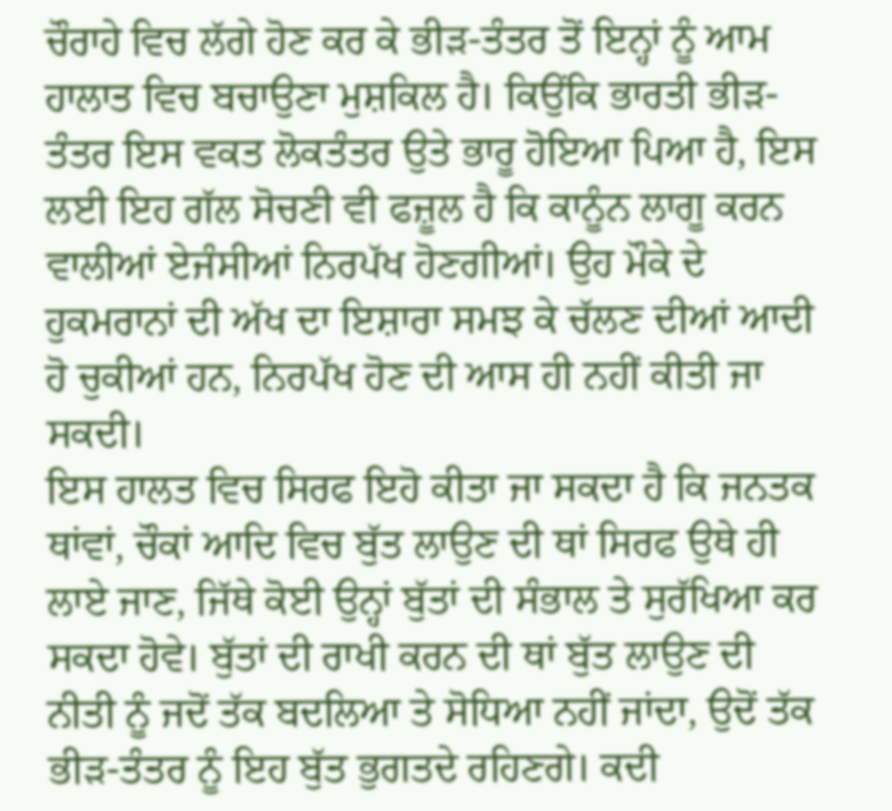ਚੌਰਾਹੇ ਵਿਚ ਲੱਗੇ ਹੋਣ ਕਰ ਕੇ ਭੀੜ-ਤੰਤਰ ਤੋਂ ਇਨ੍ਹਾਂ ਨੂੰ ਆਮ ਹਾਲਾਤ ਵਿਚ ਬਚਾਉਣਾ ਮੁਸ਼ਕਿਲ ਹੈ। ਕਿਉਂਕਿ ਭਾਰਤੀ ਭੀੜ-ਤੰਤਰ ਇਸ ਵਕਤ ਲੋਕਤੰਤਰ ਉਤੇ ਭਾਰੂ ਹੋਇਆ ਪਿਆ ਹੈ, ਇਸ ਲਈ ਇਹ ਗੱਲ ਸੋਚਣੀ ਵੀ ਫਜ਼ੂਲ ਹੈ ਕਿ ਕਾਨੂੰਨ ਲਾਗੂ ਕਰਨ ਵਾਲੀਆਂ ਏਜੰਸੀਆਂ ਨਿਰਪੱਖ ਹੋਣਗੀਆਂ। ਉਹ ਮੌਕੇ ਦੇ ਹੁਕਮਰਾਨਾਂ ਦੀ ਅੱਖ ਦਾ ਇਸ਼ਾਰਾ ਸਮਝ ਕੇ ਚੱਲਣ ਦੀਆਂ ਆਦੀ ਹੋ ਚੁਕੀਆਂ ਹਨ, ਨਿਰਪੱਖ ਹੋਣ ਦੀ ਆਸ ਹੀ ਨਹੀਂ ਕੀਤੀ ਜਾ ਸਕਦੀ।
ਇਸ ਹਾਲਤ ਵਿਚ ਸਿਰਫ ਇਹੋ ਕੀਤਾ ਜਾ ਸਕਦਾ ਹੈ ਕਿ ਜਨਤਕ ਥਾਂਵਾਂ, ਚੌਕਾਂ ਆਦਿ ਵਿਚ ਬੁੱਤ ਲਾਉਣ ਦੀ ਥਾਂ ਸਿਰਫ ਉਥੇ ਹੀ ਲਾਏ ਜਾਣ, ਜਿੱਥੇ ਕੋਈ ਉਨ੍ਹਾਂ ਬੁੱਤਾਂ ਦੀ ਸੰਭਾਲ ਤੇ ਸੁਰੱਖਿਆ ਕਰ ਸਕਦਾ ਹੋਵੇ। ਬੁੱਤਾਂ ਦੀ ਰਾਖੀ ਕਰਨ ਦੀ ਥਾਂ ਬੁੱਤ ਲਾਉਣ ਦੀ ਨੀਤੀ ਨੂੰ ਜਦੋਂ ਤੱਕ ਬਦਲਿਆ ਤੇ ਸੋਧਿਆ ਨਹੀਂ ਜਾਂਦਾ, ਉਦੋਂ ਤੱਕ ਭੀੜ-ਤੰਤਰ ਨੂੰ ਇਹ ਬੁੱਤ ਭੁਗਤਦੇ ਰਹਿਣਗੇ। ਕਦੀ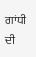ਗਾਂਧੀ ਦੀ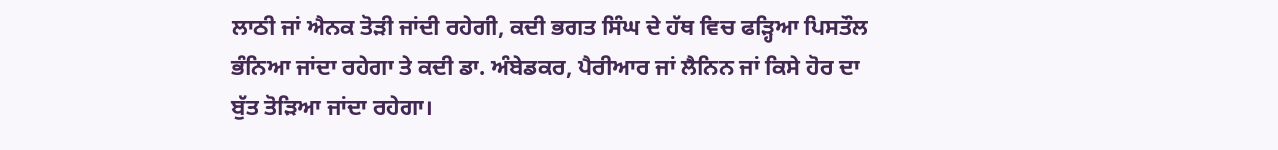ਲਾਠੀ ਜਾਂ ਐਨਕ ਤੋੜੀ ਜਾਂਦੀ ਰਹੇਗੀ, ਕਦੀ ਭਗਤ ਸਿੰਘ ਦੇ ਹੱਥ ਵਿਚ ਫੜ੍ਹਿਆ ਪਿਸਤੌਲ ਭੰਨਿਆ ਜਾਂਦਾ ਰਹੇਗਾ ਤੇ ਕਦੀ ਡਾ. ਅੰਬੇਡਕਰ, ਪੈਰੀਆਰ ਜਾਂ ਲੈਨਿਨ ਜਾਂ ਕਿਸੇ ਹੋਰ ਦਾ ਬੁੱਤ ਤੋੜਿਆ ਜਾਂਦਾ ਰਹੇਗਾ।